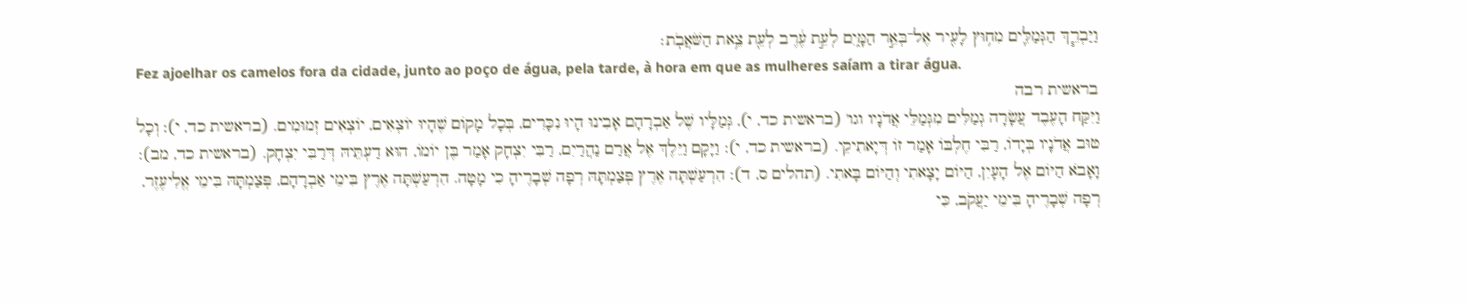וַיַּבְרֵ֧ךְ הַגְּמַלִּ֛ים מִח֥וּץ לָעִ֖יר אֶל־בְּאֵ֣ר הַמָּ֑יִם לְעֵ֣ת עֶ֔רֶב לְעֵ֖ת צֵ֥את הַשֹּׁאֲבֹֽת׃
Fez ajoelhar os camelos fora da cidade, junto ao poço de água, pela tarde, à hora em que as mulheres saíam a tirar água.
בראשית רבה
וַיִּקַּח הָעֶבֶד עֲשָׂרָה גְמַלִּים מִגְּמַלֵּי אֲדֹנָיו וגו' (בראשית כד, י), גְּמַלָּיו שֶׁל אַבְרָהָם אָבִינוּ הָיוּ נִכָּרִים, בְּכָל מָקוֹם שֶׁהָיוּ יוֹצְאִים, יוֹצְאִים זְמוּמִים. (בראשית כד, י): וְכָל טוּב אֲדֹנָיו בְּיָדוֹ, רַבִּי חֶלְבּוֹ אָמַר זוֹ דְּיָאתִיקֵי. (בראשית כד, י): וַיָּקָם וַיֵּלֶךְ אֶל אֲרַם נַהֲרַיִם, רַבִּי יִצְחָק אָמַר בֶּן יוֹמוֹ, הוּא דַעְתֵּיהּ דְּרַבִּי יִצְחָק. (בראשית כד, מב): וָאָבֹא הַיּוֹם אֶל הָעָיִן, הַיּוֹם יָצָאתִי וְהַיּוֹם בָּאתִי. (תהלים ס, ד): הִרְעַשְׁתָּה אֶרֶץ פְּצַמְתָּהּ רְפָה שְׁבָרֶיהָ כִי מָטָה. הִרְעַשְׁתָּה אֶרֶץ בִּימֵי אַבְרָהָם, פְּצַמְתָּהּ בִּימֵי אֱלִיעֶזֶר, רְפָה שְׁבָרֶיהָ בִּימֵי יַעֲקֹב, כִּי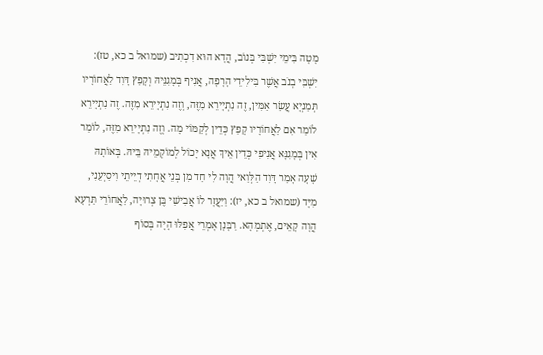מָטָה בִּימֵי יִשְׁבִּי בְּנוֹב, הֲדָא הוּא דִכְתִיב (שמואל ב כא, טז): יִשְׁבִּי בְנֹב אֲשֶׁר בִּילִידֵי הָרָפָה, אֲנִיף בְּמָגִנֵּיהּ וְקָפַץ דָּוִד לַאֲחוֹרָיו תְּמַנְיָא עֲשַׂר אַמִּין, זֶה נִתְיָירֵא מִזֶּה, וְזֶה נִתְיָירֵא מִזֶּה. זֶה נִתְיָירֵא לוֹמַר אִם לַאֲחוֹרָיו קָפַץ כְּדֵין לְקַמּוֹי מָה. וְזֶה נִתְיָירֵא מִזֶּה, לוֹמַר אִין בְּמָגִנָּא אֲנִיפִי כְּדֵין אֵיךְ אֲנָא יָכוֹל לְמוֹקְמֵיהּ בֵּיהּ. בְּאוֹתָהּ שָׁעָה אָמַר דָּוִד הַלְּוַאי הֲוָה לִי חַד מִן בְּנֵי אֲחָתִי דְיֵיתֵי וִיסַיְעֵנִי, מִיָּד (שמואל ב כא, יז): וַיַּעֲזָר לוֹ אֲבִישַׁי בֶּן צְרוּיָה, לַאֲחוֹרֵי תַּרְעָא הֲוָה קָאֵים, אֶתְמְהָא. רַבָּנָן אָמְרֵי אֲפִלּוּ הָיָה בְּסוֹף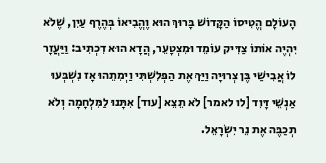הָעוֹלָם הֱטִיסוֹ הַקָּדוֹשׁ בָּרוּךְ הוּא וֶהֱבִיאוֹ בְּהֶרֶף עַיִן, שֶׁלֹא יִהְיֶה אוֹתוֹ צַדִּיק עוֹמֵד וּמִצְטָעֵר, הֲדָא הוּא דִכְתִיב: וַיַּעֲזָר לוֹ אֲבִישַׁי בֶּן צְרוּיָה וַיַּךְ אֶת הַפְּלִשְׁתִּי וַיְמִתֵהוּ אָז נִשְׁבְּעוּ אַנְשֵׁי דָּוִד [לו לאמר] לֹא תֵצֵא [עוד] אִתָּנוּ לַמִּלְחָמָה וְלֹא תְכַבֶּה אֶת נֵר יִשְׂרָאֵל.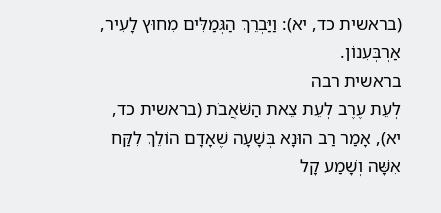(בראשית כד, יא): וַיַּבְרֵךְ הַגְּמַלִּים מִחוּץ לָעִיר, אַרְבְּעִנוֹן.
בראשית רבה
לְעֵת עֶרֶב לְעֵת צֵאת הַשֹּׁאֲבֹת (בראשית כד, יא), אָמַר רַב הוּנָא בְּשָׁעָה שֶׁאָדָם הוֹלֵךְ לִקַּח אִשָּׁה וְשָׁמַע קָל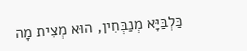כַּלְבַּיָּא מְנַבְּחִין, הוּא מְצִית מָה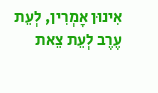אִינוּן אָמְרִין, לְעֵת עֶרֶב לְעֵת צֵאת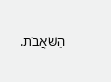הַשֹּׁאֲבֹת.